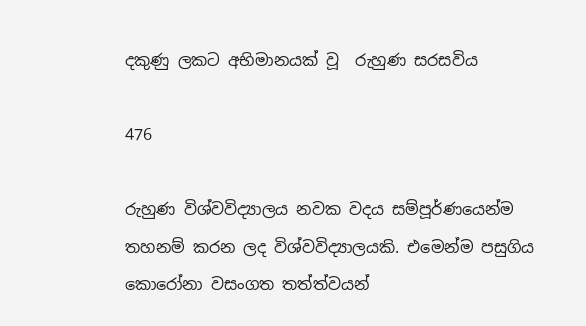දකුණු ලකට අභිමානයක් වූ  රුහුණ සරසවිය

476

රුහුණ විශ්වවිද්‍යාලය නවක වදය සම්පූර්ණයෙන්ම තහනම් කරන ලද විශ්වවිද්‍යාලයකි. එමෙන්ම පසුගිය කොරෝනා වසංගත තත්ත්වයන්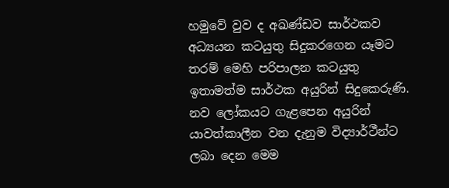හමුවේ වුව ද අඛණ්ඩව සාර්ථකව අධ්‍යයන කටයුතු සිදුකරගෙන යෑමට තරම් මෙහි පරිපාලන කටයුතු ඉතාමත්ම සාර්ථක අයුරින් සිදුකෙරුණි. නව ලෝකයට ගැළපෙන අයුරින් යාවත්කාලීන වන දැනුම විද්‍යාර්ථීන්ට ලබා දෙන මෙම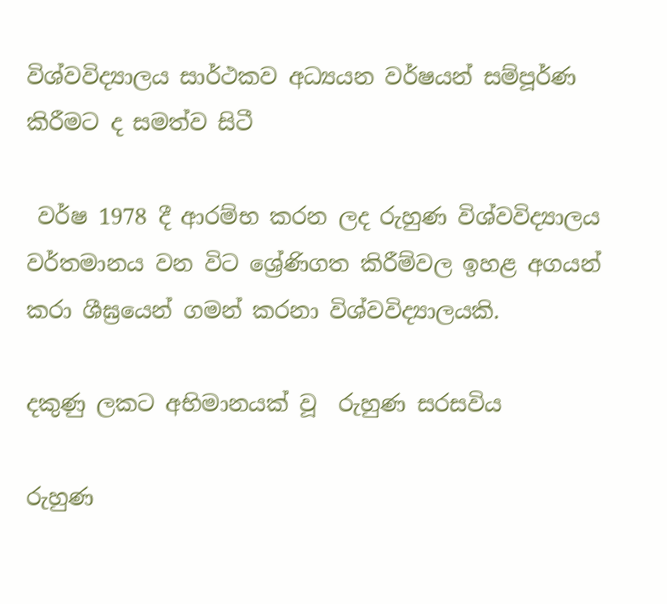විශ්වවිද්‍යාලය සාර්ථකව අධ්‍යයන වර්ෂයන් සම්පූර්ණ කිරීමට ද සමත්ව සිටී

 වර්ෂ 1978 දී ආරම්භ කරන ලද රුහුණ විශ්වවිද්‍යාලය වර්තමානය වන විට ශ්‍රේණිගත කිරීම්වල ඉහළ අගයන් කරා ශීඝ්‍රයෙන් ගමන් කරනා විශ්වවිද්‍යාලයකි.

දකුණු ලකට අභිමානයක් වූ  රුහුණ සරසවිය

රුහුණ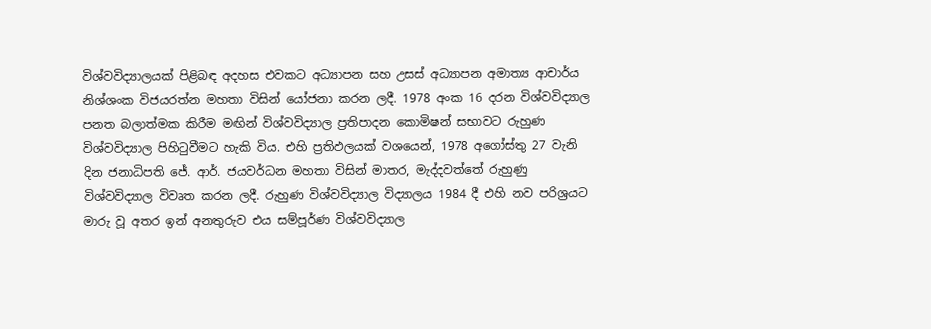විශ්වවිද්‍යාලයක් පිළිබඳ අදහස එවකට අධ්‍යාපන සහ උසස් අධ්‍යාපන අමාත්‍ය ආචාර්ය නිශ්ශංක විජයරත්න මහතා විසින් යෝජනා කරන ලදී. 1978 අංක 16 දරන විශ්වවිද්‍යාල පනත බලාත්මක කිරීම මඟින් විශ්වවිද්‍යාල ප්‍රතිපාදන කොමිෂන් සභාවට රුහුණ විශ්වවිද්‍යාල පිහිටුවීමට හැකි විය. එහි ප්‍රතිඵලයක් වශයෙන්, 1978 අගෝස්තු 27 වැනි දින ජනාධිපති ජේ. ආර්. ජයවර්ධන මහතා විසින් මාතර, මැද්දවත්තේ රුහුණු විශ්වවිද්‍යාල විවෘත කරන ලදී. රුහුණ විශ්වවිද්‍යාල විද්‍යාලය 1984 දී එහි නව පරිශ්‍රයට මාරු වූ අතර ඉන් අනතුරුව එය සම්පූර්ණ විශ්වවිද්‍යාල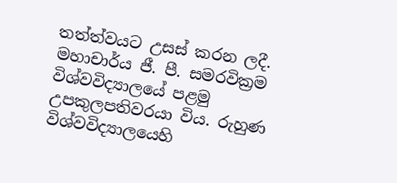තත්ත්වයට උසස් කරන ලදී. මහාචාර්ය ජී. පී. සමරවික්‍රම විශ්වවිද්‍යාලයේ පළමු උපකුලපතිවරයා විය. රුහුණ විශ්වවිද්‍යාලයෙහි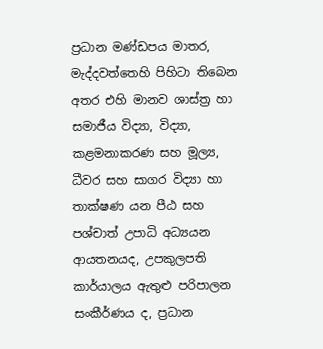ප්‍රධාන මණ්ඩපය මාතර, මැද්දවත්තෙහි පිහිටා තිබෙන අතර එහි මානව ශාස්ත්‍ර හා සමාජීය විද්‍යා, විද්‍යා, කළමනාකරණ සහ මූල්‍ය, ධීවර සහ සාගර විද්‍යා හා තාක්ෂණ යන පීඨ සහ පශ්චාත් උපාධි අධ්‍යයන ආයතනයද, උපකුලපති කාර්යාලය ඇතුළු පරිපාලන සංකීර්ණය ද, ප්‍රධාන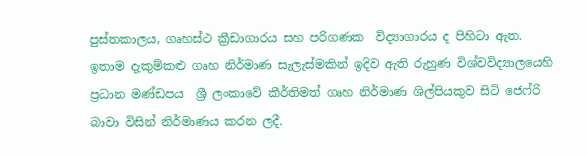පුස්තකාලය, ගෘහස්ථ ක්‍රීඩාගාරය සහ පරිගණක  විද්‍යාගාරය ද පිහිටා ඇත. ඉතාම දැකුම්කළු ගෘහ නිර්මාණ සැලැස්මකින් ඉදිව ඇති රුහුණ විශ්වවිද්‍යාලයෙහි ප්‍රධාන මණ්ඩපය  ශ්‍රී ලංකාවේ කීර්තිමත් ගෘහ නිර්මාණ ශිල්පියකුව සිටි ජෙෆ්රි බාවා විසින් නිර්මාණය කරන ලදී.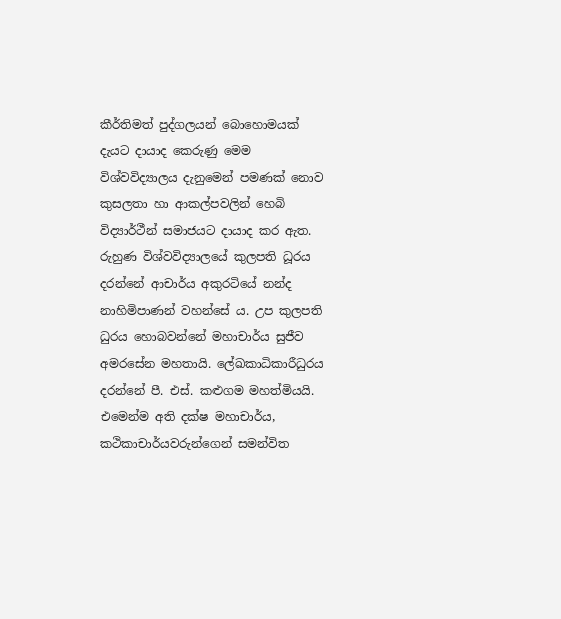කීර්තිමත් පුද්ගලයන් බොහොමයක් දැයට දායාද කෙරුණු මෙම විශ්වවිද්‍යාලය දැනුමෙන් පමණක් නොව කුසලතා හා ආකල්පවලින් හෙබි විද්‍යාර්ථීන් සමාජයට දායාද කර ඇත. රුහුණ විශ්වවිද්‍යාලයේ කුලපති ධූරය දරන්නේ ආචාර්ය අකුරටියේ නන්ද නාහිමිපාණන් වහන්සේ ය. උප කුලපති ධුරය හොබවන්නේ මහාචාර්ය සුජීව අමරසේන මහතායි. ලේඛකාධිකාරීධුරය දරන්නේ පී. එස්. කළුගම මහත්මියයි. එමෙන්ම අති දක්ෂ මහාචාර්ය, කථිකාචාර්යවරුන්ගෙන් සමන්විත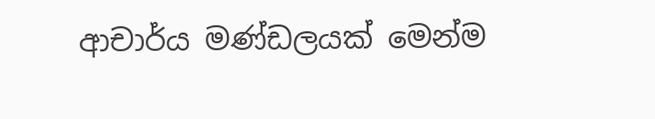ආචාර්ය මණ්ඩලයක් මෙන්ම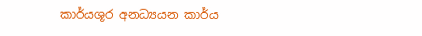කාර්යශූර අනධ්‍යයන කාර්ය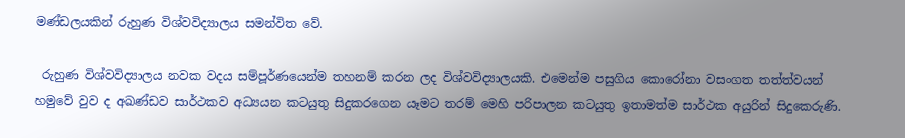මණ්ඩලයකින් රුහුණ විශ්වවිද්‍යාලය සමන්විත වේ.

 රුහුණ විශ්වවිද්‍යාලය නවක වදය සම්පූර්ණයෙන්ම තහනම් කරන ලද විශ්වවිද්‍යාලයකි. එමෙන්ම පසුගිය කොරෝනා වසංගත තත්ත්වයන් හමුවේ වුව ද අඛණ්ඩව සාර්ථකව අධ්‍යයන කටයුතු සිදුකරගෙන යෑමට තරම් මෙහි පරිපාලන කටයුතු ඉතාමත්ම සාර්ථක අයුරින් සිදුකෙරුණි.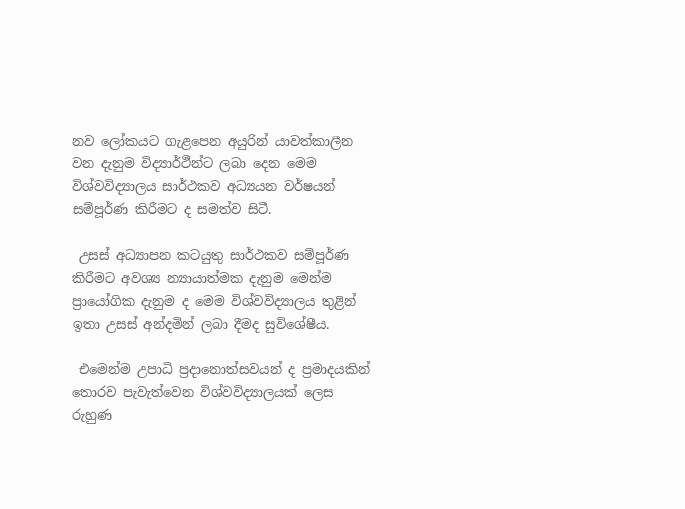නව ලෝකයට ගැළපෙන අයුරින් යාවත්කාලීන වන දැනුම විද්‍යාර්ථීන්ට ලබා දෙන මෙම විශ්වවිද්‍යාලය සාර්ථකව අධ්‍යයන වර්ෂයන් සම්පූර්ණ කිරීමට ද සමත්ව සිටී.

 උසස් අධ්‍යාපන කටයුතු සාර්ථකව සම්පූර්ණ කිරීමට අවශ්‍ය න්‍යායාත්මක දැනුම මෙන්ම ප්‍රායෝගික දැනුම ද මෙම විශ්වවිද්‍යාලය තුළින් ඉතා උසස් අන්දමින් ලබා දීමද සුවිශේෂීය.

 එමෙන්ම උපාධි ප්‍රදානොත්සවයන් ද ප්‍රමාදයකින් තොරව පැවැත්වෙන විශ්වවිද්‍යාලයක් ලෙස රුහුණ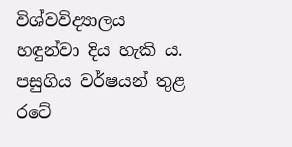විශ්වවිද්‍යාලය හඳුන්වා දිය හැකි ය. පසුගිය වර්ෂයන් තුළ රටේ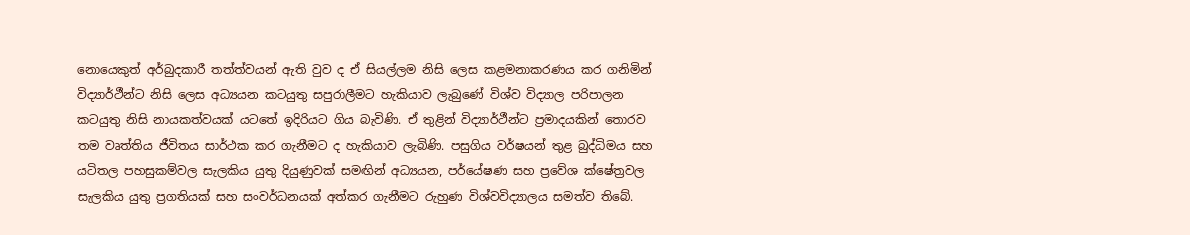නොයෙකුත් අර්බුදකාරී තත්ත්වයන් ඇති වුව ද ඒ සියල්ලම නිසි ලෙස කළමනාකරණය කර ගනිමින් විද්‍යාර්ථීන්ට නිසි ලෙස අධ්‍යයන කටයුතු සපුරාලීමට හැකියාව ලැබුණේ විශ්ව විද්‍යාල පරිපාලන කටයුතු නිසි නායකත්වයක් යටතේ ඉදිරියට ගිය බැවිණි. ඒ තුළින් විද්‍යාර්ථීන්ට ප්‍රමාදයකින් තොරව තම වෘත්තිය ජීවිතය සාර්ථක කර ගැනීමට ද හැකියාව ලැබිණි. පසුගිය වර්ෂයන් තුළ බුද්ධිමය සහ යටිතල පහසුකම්වල සැලකිය යුතු දියුණුවක් සමඟින් අධ්‍යයන, පර්යේෂණ සහ ප්‍රවේශ ක්ෂේත්‍රවල සැලකිය යුතු ප්‍රගතියක් සහ සංවර්ධනයක් අත්කර ගැනීමට රුහුණ විශ්වවිද්‍යාලය සමත්ව තිබේ.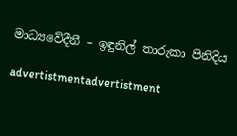මාධ්‍යවේදීනී – ඉඳුනිල් තාරුකා පිනිදිය

advertistmentadvertistment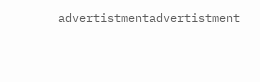advertistmentadvertistment